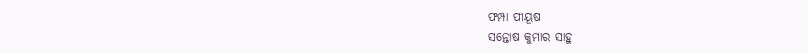ଫମ୍ପା ପୀୟୂଷ
ସନ୍ତୋଷ କୁମାର ସାହୁ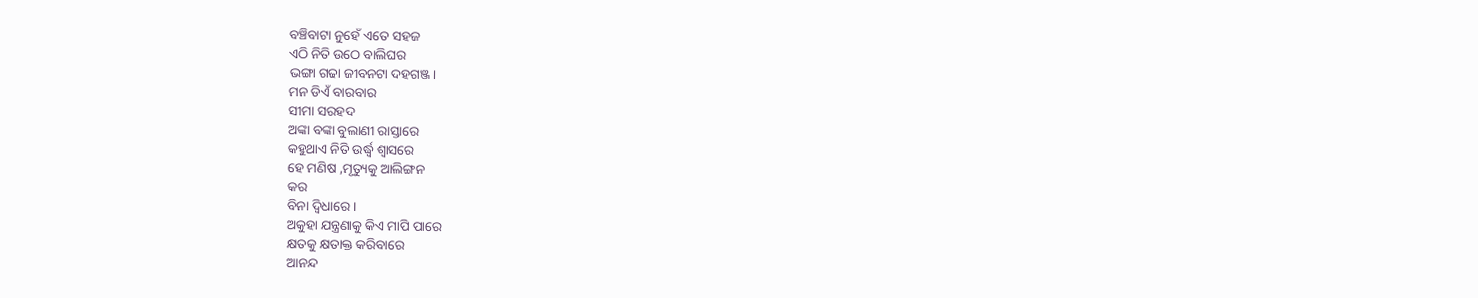ବଞ୍ଚିବାଟା ନୁହେଁ ଏତେ ସହଜ
ଏଠି ନିତି ଉଠେ ବାଲିଘର
ଭଙ୍ଗା ଗଢା ଜୀବନଟା ଦହଗଞ୍ଜ।
ମନ ଡିଏଁ ବାରବାର
ସୀମା ସରହଦ
ଅଙ୍କା ବଙ୍କା ବୁଲାଣୀ ରାସ୍ତାରେ
କହୁଥାଏ ନିତି ଉର୍ଦ୍ଧ୍ବ ଶ୍ୱାସରେ
ହେ ମଣିଷ ,ମୃତ୍ୟୁକୁ ଆଲିଙ୍ଗନ
କର
ବିନା ଦ୍ବିଧାରେ ।
ଅକୁହା ଯନ୍ତ୍ରଣାକୁ କିଏ ମାପି ପାରେ
କ୍ଷତକୁ କ୍ଷତାକ୍ତ କରିବାରେ
ଆନନ୍ଦ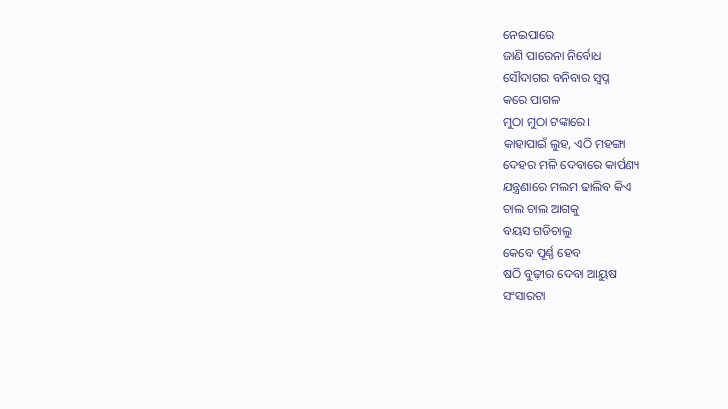ନେଇପାରେ
ଜାଣି ପାରେନା ନିର୍ବୋଧ
ସୌଦାଗର ବନିବାର ସ୍ଵପ୍ନ
କରେ ପାଗଳ
ମୁଠା ମୁଠା ଟଙ୍କାରେ।
କାହାପାଇଁ ଲୁହ, ଏଠି ମହଙ୍ଗା
ଦେହର ମଳି ଦେବାରେ କାର୍ପଣ୍ୟ
ଯନ୍ତ୍ରଣାରେ ମଲମ ଢାଲିବ କିଏ
ଚାଲ ଚାଲ ଆଗକୁ
ବୟସ ଗଡିଚାଲୁ
କେବେ ପୂର୍ଣ୍ଣ ହେବ
ଷଠି ବୁଢ଼ୀର ଦେବା ଆୟୁଷ
ସଂସାରଟା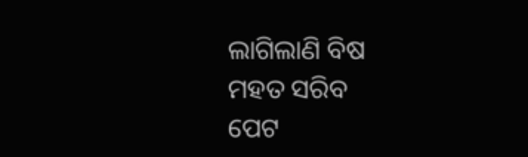ଲାଗିଲାଣି ବିଷ
ମହତ ସରିବ
ପେଟ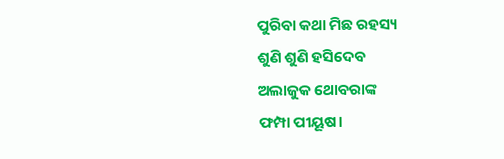ପୁରିବା କଥା ମିଛ ରହସ୍ୟ
ଶୁଣି ଶୁଣି ହସିଦେବ
ଅଲାଜୁକ ଥୋବରାଙ୍କ
ଫମ୍ପା ପୀୟୂଷ।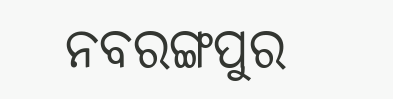ନବରଙ୍ଗପୁର